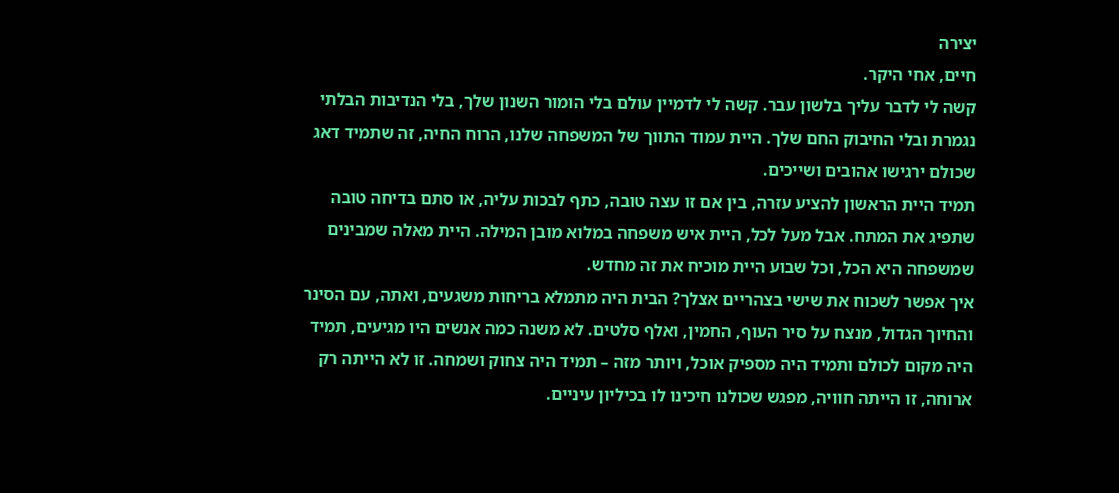יצירה
חיים, אחי היקר.
קשה לי לדבר עליך בלשון עבר. קשה לי לדמיין עולם בלי הומור השנון שלך, בלי הנדיבות הבלתי נגמרת ובלי החיבוק החם שלך. היית עמוד התווך של המשפחה שלנו, הרוח החיה, זה שתמיד דאג שכולם ירגישו אהובים ושייכים.
תמיד היית הראשון להציע עזרה, בין אם זו עצה טובה, כתף לבכות עליה, או סתם בדיחה טובה שתפיג את המתח. אבל מעל לכל, היית איש משפחה במלוא מובן המילה. היית מאלה שמבינים שמשפחה היא הכל, וכל שבוע היית מוכיח את זה מחדש.
איך אפשר לשכוח את שישי בצהריים אצלך? הבית היה מתמלא בריחות משגעים, ואתה, עם הסינר והחיוך הגדול, מנצח על סיר העוף, החמין, ואלף סלטים. לא משנה כמה אנשים היו מגיעים, תמיד היה מקום לכולם ותמיד היה מספיק אוכל, ויותר מזה – תמיד היה צחוק ושמחה. זו לא הייתה רק ארוחה, זו הייתה חוויה, מפגש שכולנו חיכינו לו בכיליון עיניים.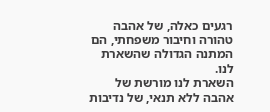רגעים כאלה, של אהבה טהורה וחיבור משפחתי, הם המתנה הגדולה שהשארת לנו.
השארת לנו מורשת של אהבה ללא תנאי, של נדיבות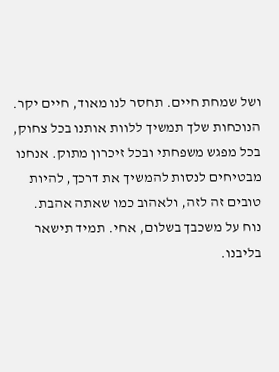ושל שמחת חיים. תחסר לנו מאוד, חיים יקר. הנוכחות שלך תמשיך ללוות אותנו בכל צחוק, בכל מפגש משפחתי ובכל זיכרון מתוק. אנחנו מבטיחים לנסות להמשיך את דרכך, להיות טובים זה לזה, ולאהוב כמו שאתה אהבת.
נוח על משכבך בשלום, אחי. תמיד תישאר בליבנו.